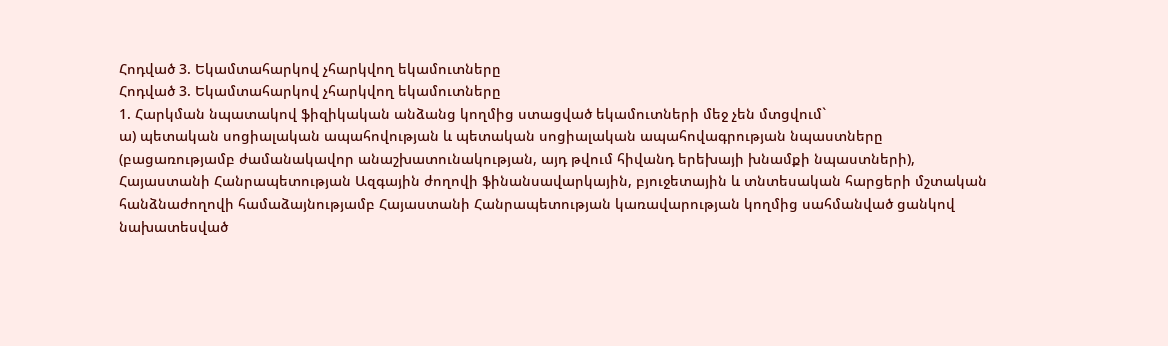Հոդված 3. Եկամտահարկով չհարկվող եկամուտները
Հոդված 3. Եկամտահարկով չհարկվող եկամուտները
1. Հարկման նպատակով ֆիզիկական անձանց կողմից ստացված եկամուտների մեջ չեն մտցվում`
ա) պետական սոցիալական ապահովության և պետական սոցիալական ապահովագրության նպաստները (բացառությամբ ժամանակավոր անաշխատունակության, այդ թվում հիվանդ երեխայի խնամքի նպաստների), Հայաստանի Հանրապետության Ազգային ժողովի ֆինանսավարկային, բյուջետային և տնտեսական հարցերի մշտական հանձնաժողովի համաձայնությամբ Հայաստանի Հանրապետության կառավարության կողմից սահմանված ցանկով նախատեսված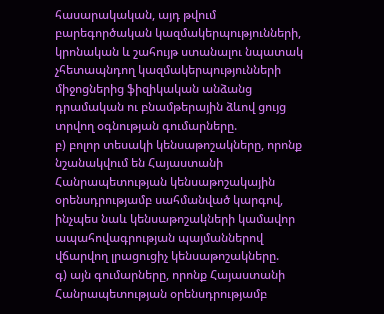հասարակական, այդ թվում բարեգործական կազմակերպությունների, կրոնական և շահույթ ստանալու նպատակ չհետապնդող կազմակերպությունների միջոցներից ֆիզիկական անձանց դրամական ու բնամթերային ձևով ցույց տրվող օգնության գումարները.
բ) բոլոր տեսակի կենսաթոշակները, որոնք նշանակվում են Հայաստանի Հանրապետության կենսաթոշակային օրենսդրությամբ սահմանված կարգով, ինչպես նաև կենսաթոշակների կամավոր ապահովագրության պայմաններով վճարվող լրացուցիչ կենսաթոշակները.
գ) այն գումարները, որոնք Հայաստանի Հանրապետության օրենսդրությամբ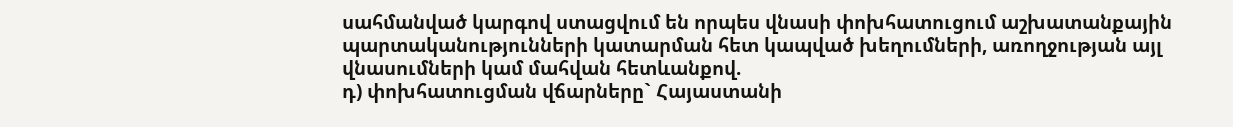սահմանված կարգով ստացվում են որպես վնասի փոխհատուցում աշխատանքային պարտականությունների կատարման հետ կապված խեղումների, առողջության այլ վնասումների կամ մահվան հետևանքով.
դ) փոխհատուցման վճարները` Հայաստանի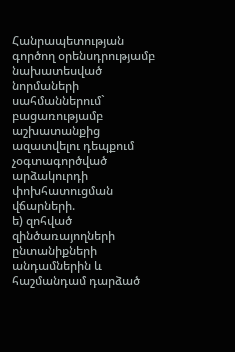Հանրապետության գործող օրենսդրությամբ նախատեսված նորմաների սահմաններում` բացառությամբ աշխատանքից ազատվելու դեպքում չօգտագործված արձակուրդի փոխհատուցման վճարների.
ե) զոհված զինծառայողների ընտանիքների անդամներին և հաշմանդամ դարձած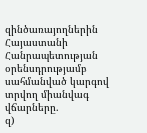զինծառայողներին Հայաստանի Հանրապետության օրենսդրությամբ սահմանված կարգով տրվող միանվագ վճարները.
զ)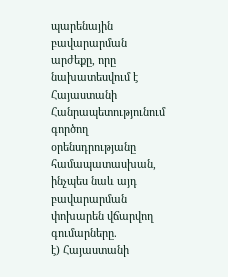պարենային բավարարման արժեքը, որը նախատեսվում է Հայաստանի Հանրապետությունում գործող օրենսդրությանը համապատասխան, ինչպես նաև այդ բավարարման փոխարեն վճարվող գումարները.
է) Հայաստանի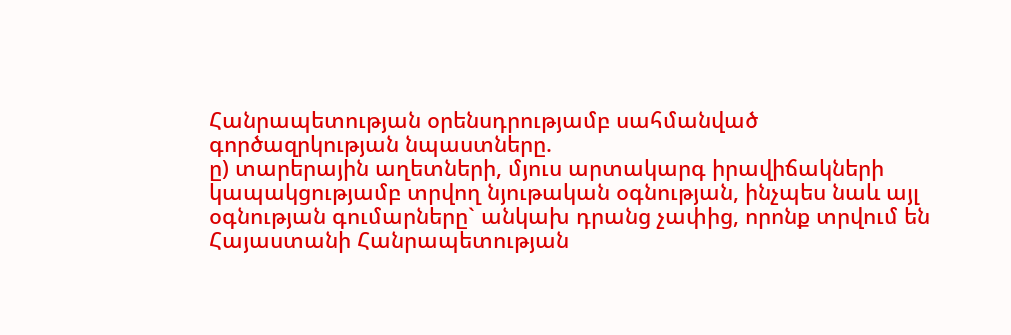Հանրապետության օրենսդրությամբ սահմանված գործազրկության նպաստները.
ը) տարերային աղետների, մյուս արտակարգ իրավիճակների կապակցությամբ տրվող նյութական օգնության, ինչպես նաև այլ օգնության գումարները` անկախ դրանց չափից, որոնք տրվում են Հայաստանի Հանրապետության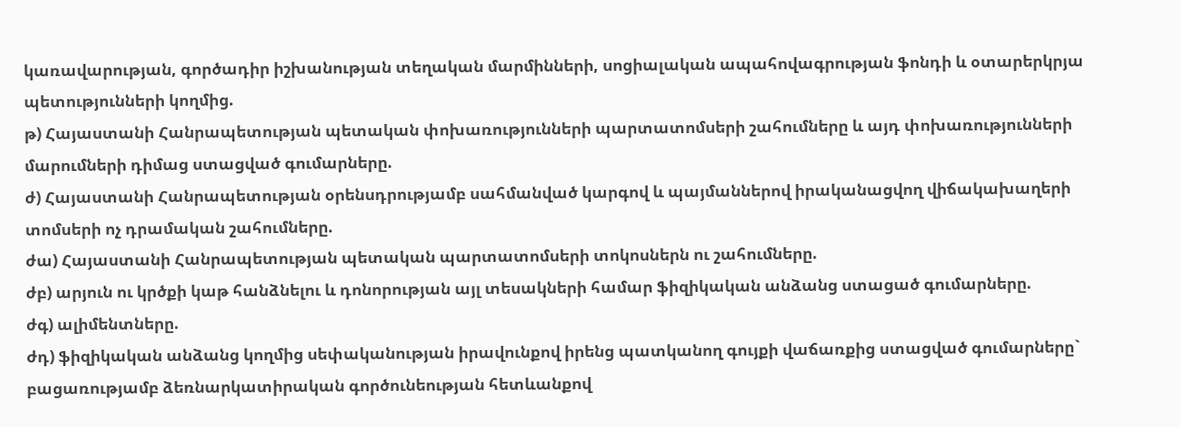կառավարության, գործադիր իշխանության տեղական մարմինների, սոցիալական ապահովագրության ֆոնդի և օտարերկրյա պետությունների կողմից.
թ) Հայաստանի Հանրապետության պետական փոխառությունների պարտատոմսերի շահումները և այդ փոխառությունների մարումների դիմաց ստացված գումարները.
ժ) Հայաստանի Հանրապետության օրենսդրությամբ սահմանված կարգով և պայմաններով իրականացվող վիճակախաղերի տոմսերի ոչ դրամական շահումները.
ժա) Հայաստանի Հանրապետության պետական պարտատոմսերի տոկոսներն ու շահումները.
ժբ) արյուն ու կրծքի կաթ հանձնելու և դոնորության այլ տեսակների համար ֆիզիկական անձանց ստացած գումարները.
ժգ) ալիմենտները.
ժդ) ֆիզիկական անձանց կողմից սեփականության իրավունքով իրենց պատկանող գույքի վաճառքից ստացված գումարները` բացառությամբ ձեռնարկատիրական գործունեության հետևանքով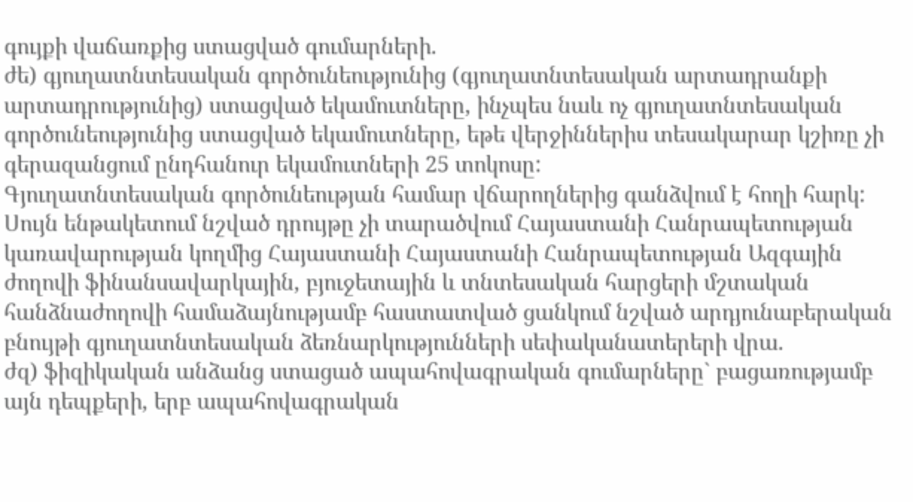գույքի վաճառքից ստացված գումարների.
ժե) գյուղատնտեսական գործունեությունից (գյուղատնտեսական արտադրանքի արտադրությունից) ստացված եկամուտները, ինչպես նաև ոչ գյուղատնտեսական գործունեությունից ստացված եկամուտները, եթե վերջիններիս տեսակարար կշիռը չի գերազանցում ընդհանուր եկամուտների 25 տոկոսը:
Գյուղատնտեսական գործունեության համար վճարողներից գանձվում է հողի հարկ:
Սույն ենթակետում նշված դրույթը չի տարածվում Հայաստանի Հանրապետության կառավարության կողմից Հայաստանի Հայաստանի Հանրապետության Ազգային ժողովի ֆինանսավարկային, բյուջետային և տնտեսական հարցերի մշտական հանձնաժողովի համաձայնությամբ հաստատված ցանկում նշված արդյունաբերական բնույթի գյուղատնտեսական ձեռնարկությունների սեփականատերերի վրա.
ժզ) ֆիզիկական անձանց ստացած ապահովագրական գումարները` բացառությամբ այն դեպքերի, երբ ապահովագրական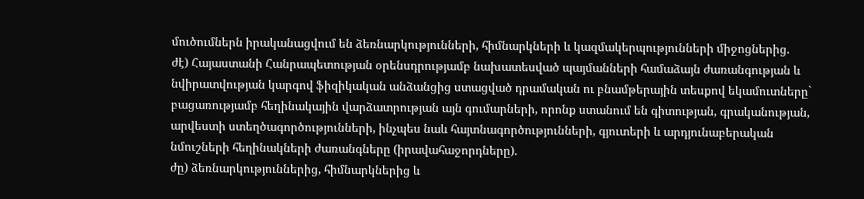մուծումներն իրականացվում են ձեռնարկությունների, հիմնարկների և կազմակերպությունների միջոցներից.
ժէ) Հայաստանի Հանրապետության օրենսդրությամբ նախատեսված պայմանների համաձայն ժառանգության և նվիրատվության կարգով ֆիզիկական անձանցից ստացված դրամական ու բնամթերային տեսքով եկամուտները` բացառությամբ հեղինակային վարձատրության այն գումարների, որոնք ստանում են գիտության, գրականության, արվեստի ստեղծագործությունների, ինչպես նաև հայտնագործությունների, գյուտերի և արդյունաբերական նմուշների հեղինակների ժառանգները (իրավահաջորդները).
ժը) ձեռնարկություններից, հիմնարկներից և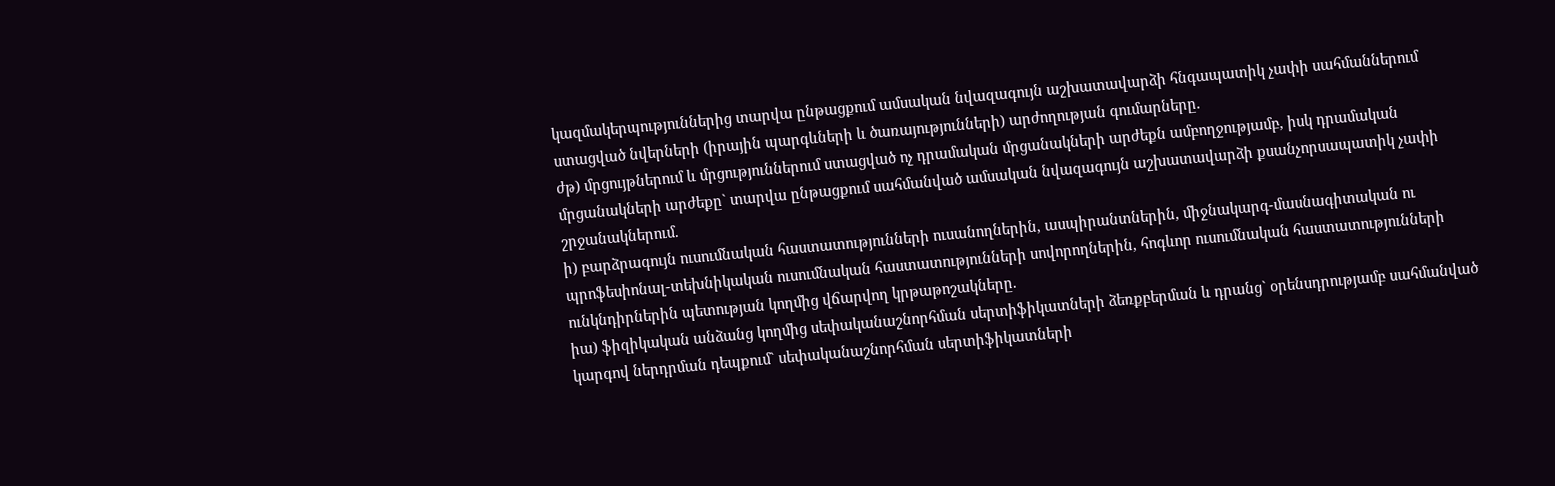կազմակերպություններից տարվա ընթացքում ամսական նվազագույն աշխատավարձի հնգապատիկ չափի սահմաններում ստացված նվերների (իրային պարգևների և ծառայությունների) արժողության գումարները.
ժթ) մրցույթներում և մրցություններում ստացված ոչ դրամական մրցանակների արժեքն ամբողջությամբ, իսկ դրամական մրցանակների արժեքը` տարվա ընթացքում սահմանված ամսական նվազագույն աշխատավարձի քսանչորսապատիկ չափի շրջանակներում.
ի) բարձրագույն ուսումնական հաստատությունների ուսանողներին, ասպիրանտներին, միջնակարգ-մասնագիտական ու պրոֆեսիոնալ-տեխնիկական ուսումնական հաստատությունների սովորողներին, հոգևոր ուսումնական հաստատությունների ունկնդիրներին պետության կողմից վճարվող կրթաթոշակները.
իա) ֆիզիկական անձանց կողմից սեփականաշնորհման սերտիֆիկատների ձեռքբերման և դրանց` օրենսդրությամբ սահմանված կարգով ներդրման դեպքում` սեփականաշնորհման սերտիֆիկատների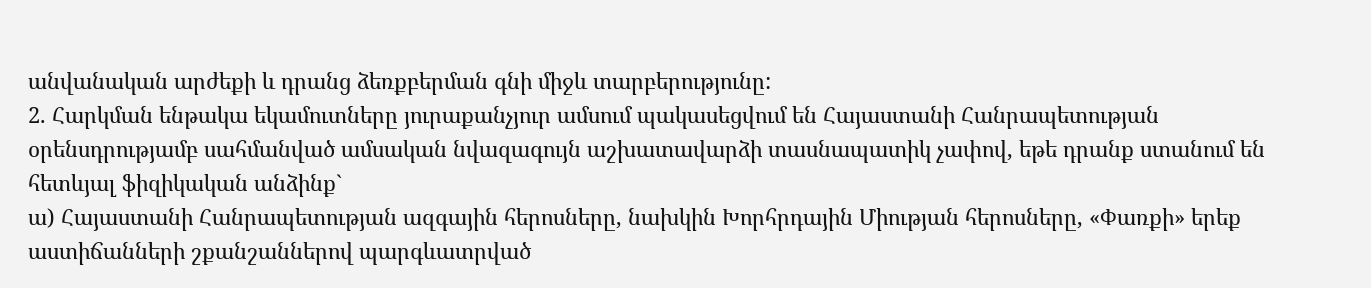անվանական արժեքի և դրանց ձեռքբերման գնի միջև տարբերությունը:
2. Հարկման ենթակա եկամուտները յուրաքանչյուր ամսում պակասեցվում են Հայաստանի Հանրապետության օրենսդրությամբ սահմանված ամսական նվազագույն աշխատավարձի տասնապատիկ չափով, եթե դրանք ստանում են հետևյալ ֆիզիկական անձինք`
ա) Հայաստանի Հանրապետության ազգային հերոսները, նախկին Խորհրդային Միության հերոսները, «Փառքի» երեք աստիճանների շքանշաններով պարգևատրված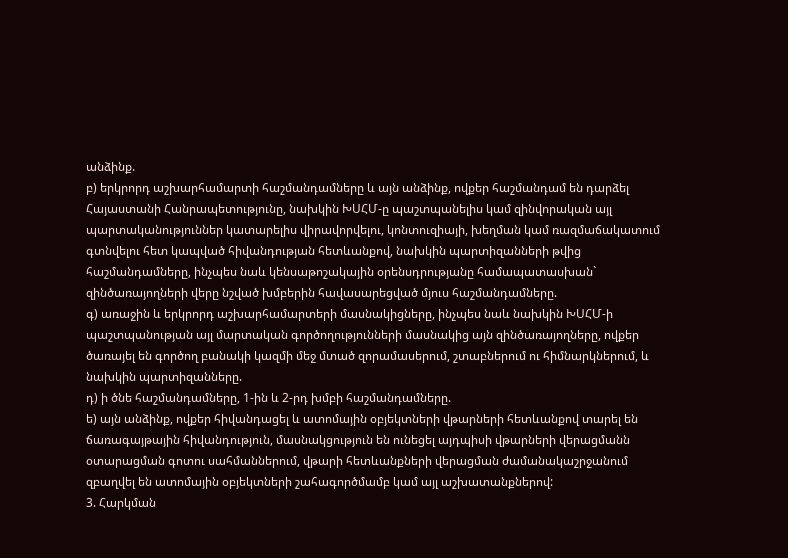անձինք.
բ) երկրորդ աշխարհամարտի հաշմանդամները և այն անձինք, ովքեր հաշմանդամ են դարձել Հայաստանի Հանրապետությունը, նախկին ԽՍՀՄ-ը պաշտպանելիս կամ զինվորական այլ պարտականություններ կատարելիս վիրավորվելու, կոնտուզիայի, խեղման կամ ռազմաճակատում գտնվելու հետ կապված հիվանդության հետևանքով, նախկին պարտիզանների թվից հաշմանդամները, ինչպես նաև կենսաթոշակային օրենսդրությանը համապատասխան` զինծառայողների վերը նշված խմբերին հավասարեցված մյուս հաշմանդամները.
գ) առաջին և երկրորդ աշխարհամարտերի մասնակիցները, ինչպես նաև նախկին ԽՍՀՄ-ի պաշտպանության այլ մարտական գործողությունների մասնակից այն զինծառայողները, ովքեր ծառայել են գործող բանակի կազմի մեջ մտած զորամասերում, շտաբներում ու հիմնարկներում, և նախկին պարտիզանները.
դ) ի ծնե հաշմանդամները, 1-ին և 2-րդ խմբի հաշմանդամները.
ե) այն անձինք, ովքեր հիվանդացել և ատոմային օբյեկտների վթարների հետևանքով տարել են ճառագայթային հիվանդություն, մասնակցություն են ունեցել այդպիսի վթարների վերացմանն օտարացման գոտու սահմաններում, վթարի հետևանքների վերացման ժամանակաշրջանում զբաղվել են ատոմային օբյեկտների շահագործմամբ կամ այլ աշխատանքներով:
3. Հարկման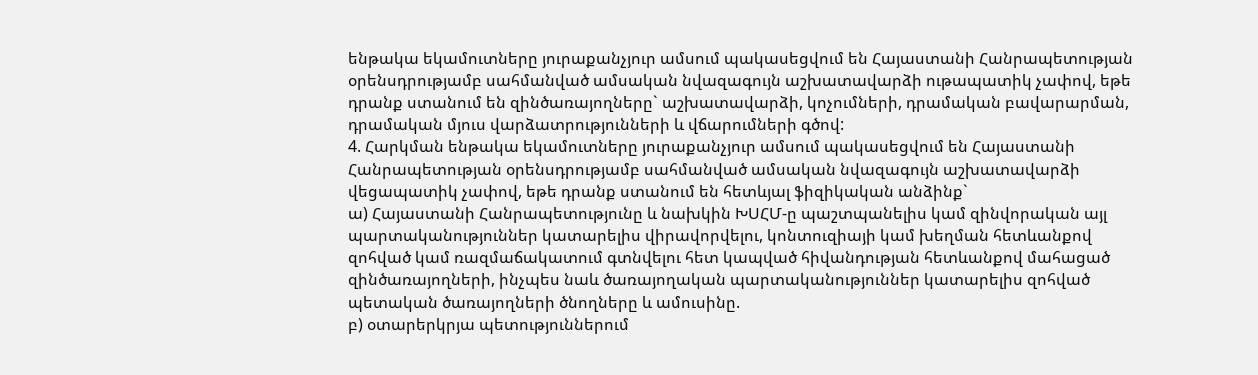ենթակա եկամուտները յուրաքանչյուր ամսում պակասեցվում են Հայաստանի Հանրապետության օրենսդրությամբ սահմանված ամսական նվազագույն աշխատավարձի ութապատիկ չափով, եթե դրանք ստանում են զինծառայողները` աշխատավարձի, կոչումների, դրամական բավարարման, դրամական մյուս վարձատրությունների և վճարումների գծով:
4. Հարկման ենթակա եկամուտները յուրաքանչյուր ամսում պակասեցվում են Հայաստանի Հանրապետության օրենսդրությամբ սահմանված ամսական նվազագույն աշխատավարձի վեցապատիկ չափով, եթե դրանք ստանում են հետևյալ ֆիզիկական անձինք`
ա) Հայաստանի Հանրապետությունը և նախկին ԽՍՀՄ-ը պաշտպանելիս կամ զինվորական այլ պարտականություններ կատարելիս վիրավորվելու, կոնտուզիայի կամ խեղման հետևանքով զոհված կամ ռազմաճակատում գտնվելու հետ կապված հիվանդության հետևանքով մահացած զինծառայողների, ինչպես նաև ծառայողական պարտականություններ կատարելիս զոհված պետական ծառայողների ծնողները և ամուսինը.
բ) օտարերկրյա պետություններում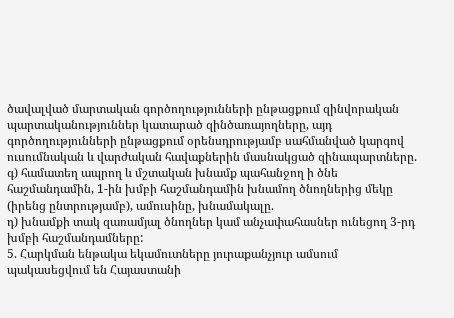ծավալված մարտական գործողությունների ընթացքում զինվորական պարտականություններ կատարած զինծառայողները, այդ գործողությունների ընթացքում օրենսդրությամբ սահմանված կարգով ուսումնական և վարժական հավաքներին մասնակցած զինապարտները.
գ) համատեղ ապրող և մշտական խնամք պահանջող ի ծնե հաշմանդամին, 1-ին խմբի հաշմանդամին խնամող ծնողներից մեկը (իրենց ընտրությամբ), ամուսինը, խնամակալը.
դ) խնամքի տակ զառամյալ ծնողներ կամ անչափահասներ ունեցող 3-րդ խմբի հաշմանդամները:
5. Հարկման ենթակա եկամուտները յուրաքանչյուր ամսում պակասեցվում են Հայաստանի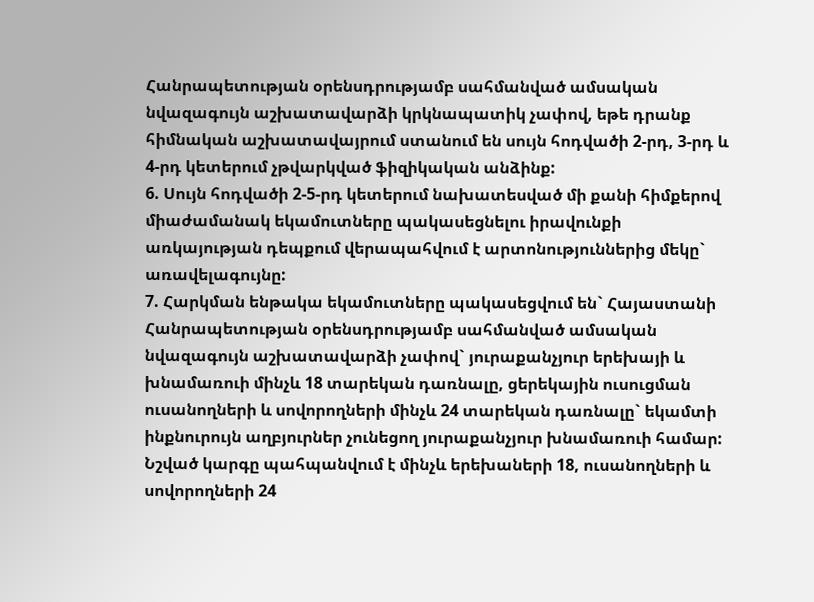Հանրապետության օրենսդրությամբ սահմանված ամսական նվազագույն աշխատավարձի կրկնապատիկ չափով, եթե դրանք հիմնական աշխատավայրում ստանում են սույն հոդվածի 2-րդ, 3-րդ և 4-րդ կետերում չթվարկված ֆիզիկական անձինք:
6. Սույն հոդվածի 2-5-րդ կետերում նախատեսված մի քանի հիմքերով միաժամանակ եկամուտները պակասեցնելու իրավունքի առկայության դեպքում վերապահվում է արտոնություններից մեկը` առավելագույնը:
7. Հարկման ենթակա եկամուտները պակասեցվում են` Հայաստանի Հանրապետության օրենսդրությամբ սահմանված ամսական նվազագույն աշխատավարձի չափով` յուրաքանչյուր երեխայի և խնամառուի մինչև 18 տարեկան դառնալը, ցերեկային ուսուցման ուսանողների և սովորողների մինչև 24 տարեկան դառնալը` եկամտի ինքնուրույն աղբյուրներ չունեցող յուրաքանչյուր խնամառուի համար:
Նշված կարգը պահպանվում է մինչև երեխաների 18, ուսանողների և սովորողների 24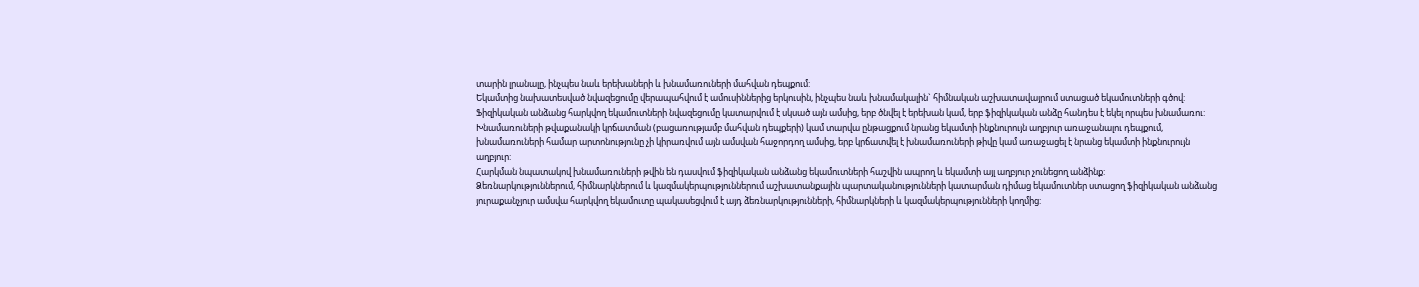տարին լրանալը, ինչպես նաև երեխաների և խնամառուների մահվան դեպքում:
Եկամտից նախատեսված նվազեցումը վերապահվում է ամուսիններից երկուսին, ինչպես նաև խնամակալին` հիմնական աշխատավայրում ստացած եկամուտների գծով:
Ֆիզիկական անձանց հարկվող եկամուտների նվազեցումը կատարվում է սկսած այն ամսից, երբ ծնվել է երեխան կամ, երբ ֆիզիկական անձը հանդես է եկել որպես խնամառու:
Խնամառուների թվաքանակի կրճատման (բացառությամբ մահվան դեպքերի) կամ տարվա ընթացքում նրանց եկամտի ինքնուրույն աղբյուր առաջանալու դեպքում, խնամառուների համար արտոնությունը չի կիրառվում այն ամսվան հաջորդող ամսից, երբ կրճատվել է խնամառուների թիվը կամ առաջացել է նրանց եկամտի ինքնուրույն աղբյուր:
Հարկման նպատակով խնամառուների թվին են դասվում ֆիզիկական անձանց եկամուտների հաշվին ապրող և եկամտի այլ աղբյուր չունեցող անձինք:
Ձեռնարկություններում, հիմնարկներում և կազմակերպություններում աշխատանքային պարտականությունների կատարման դիմաց եկամուտներ ստացող ֆիզիկական անձանց յուրաքանչյուր ամսվա հարկվող եկամուտը պակասեցվում է այդ ձեռնարկությունների, հիմնարկների և կազմակերպությունների կողմից: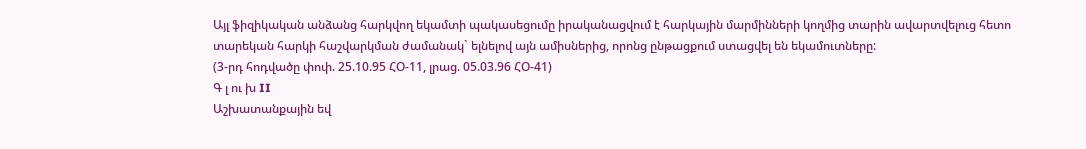Այլ ֆիզիկական անձանց հարկվող եկամտի պակասեցումը իրականացվում է հարկային մարմինների կողմից տարին ավարտվելուց հետո տարեկան հարկի հաշվարկման ժամանակ` ելնելով այն ամիսներից, որոնց ընթացքում ստացվել են եկամուտները:
(3-րդ հոդվածը փոփ. 25.10.95 ՀՕ-11, լրաց. 05.03.96 ՀՕ-41)
Գ լ ու խ II
Աշխատանքային եվ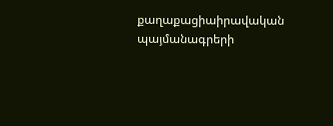քաղաքացիաիրավական պայմանագրերի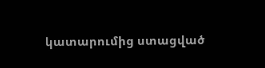կատարումից ստացված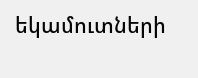եկամուտների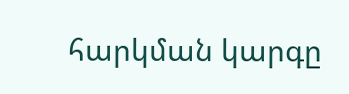հարկման կարգը